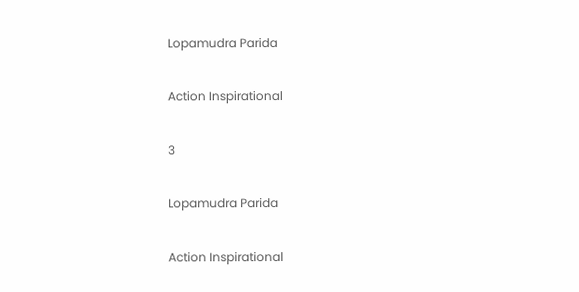Lopamudra Parida

Action Inspirational

3

Lopamudra Parida

Action Inspirational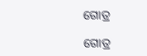ଗୋତ୍ର

ଗୋତ୍ର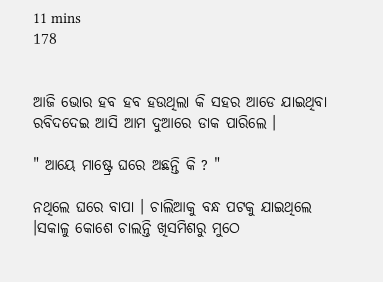11 mins
178


ଆଜି ଭୋର ହବ ହବ ହଉଥିଲା କି ସହର ଆଡେ ଯାଇଥିବା ରବିଦଦେଇ ଆସି ଆମ ଦୁଆରେ ଡାକ ପାରିଲେ ।

" ଆୟେ ମାଷ୍ଟ୍ରେ ଘରେ ଅଛନ୍ତି କି ? "

ନଥିଲେ ଘରେ ବାପା । ଚାଲିଆକୁ ବନ୍ଧ ପଟକୁ ଯାଇଥିଲେ ।ସକାଳୁ କୋଶେ ଚାଲନ୍ତି ଖିସମିଶରୁ ମୁଠେ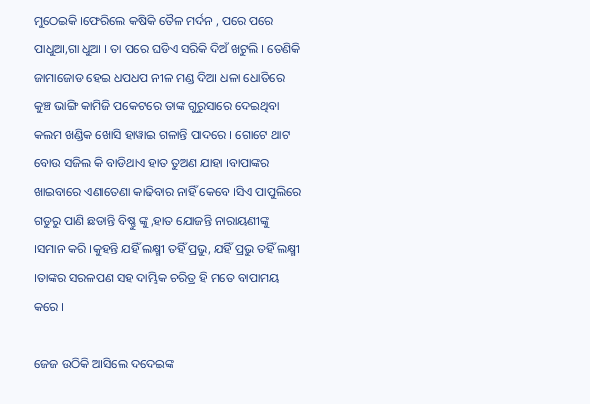ମୁଠେଇକି ।ଫେରିଲେ କଷିକି ତୈଳ ମର୍ଦନ , ପରେ ପରେ ପାଧୁଆ,ଗା ଧୁଆ । ତା ପରେ ଘଡିଏ ସରିକି ଦିଅଁ ଖଟୁଲି । ତେଣିକି ଜାମାଜୋଡ ହେଇ ଧପଧପ ନୀଳ ମଣ୍ଡ ଦିଆ ଧଳା ଧୋତିରେ କୁଞ୍ଚ ଭାଙ୍ଗି କାମିଜି ପକେଟରେ ତାଙ୍କ ଗୁରୁସାରେ ଦେଇଥିବା କଲମ ଖଣ୍ଡିକ ଖୋସି ହାୱାଇ ଗଳାନ୍ତି ପାଦରେ । ଗୋଟେ ଥାଟ ବୋଉ ସଜିଲ କି ବାଡିଥାଏ ହାତ ତୁଅଣ ଯାହା ।ବାପାଙ୍କର ଖାଇବାରେ ଏଣାତେଣା କାଢିବାର ନାହିଁ କେବେ ।ସିଏ ପାପୁଲିରେ ଗଡୁରୁ ପାଣି ଛଡାନ୍ତି ବିଷ୍ଣୁ ଙ୍କୁ ,ହାତ ଯୋଜନ୍ତି ନାରାୟଣୀଙ୍କୁ ।ସମାନ କରି ।କୁହନ୍ତି ଯହିଁ ଲକ୍ଷ୍ମୀ ତହିଁ ପ୍ରଭୁ, ଯହିଁ ପ୍ରଭୁ ତହିଁ ଲକ୍ଷ୍ମୀ ।ତାଙ୍କର ସରଳପଣ ସହ ଦାମ୍ଭିକ ଚରିତ୍ର ହି ମତେ ବାପାମୟ କରେ ।

ଜେଜ ଉଠିକି ଆସିଲେ ଦଦେଇଙ୍କ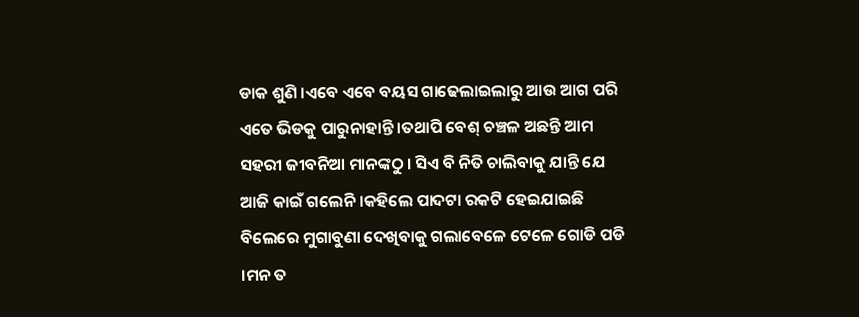ଡାକ ଶୁଣି ।ଏବେ ଏବେ ବୟସ ଗାଢେଲାଇଲାରୁ ଆଉ ଆଗ ପରି ଏତେ ଭିଡକୁ ପାରୁନାହାନ୍ତି ।ତଥାପି ବେଶ୍ ଚଞ୍ଚଳ ଅଛନ୍ତି ଆମ ସହରୀ ଜୀବନିଆ ମାନଙ୍କଠୁ । ସିଏ ବି ନିତି ଚାଲିବାକୁ ଯାନ୍ତି ଯେ ଆଜି କାଇଁ ଗଲେନି ।କହିଲେ ପାଦଟା ରକଟି ହେଇଯାଇଛି ବିଲେରେ ମୁଗାବୁଣା ଦେଖିବାକୁ ଗଲାବେଳେ ଟେଳେ ଗୋଡି ପଡି ।ମନ ତ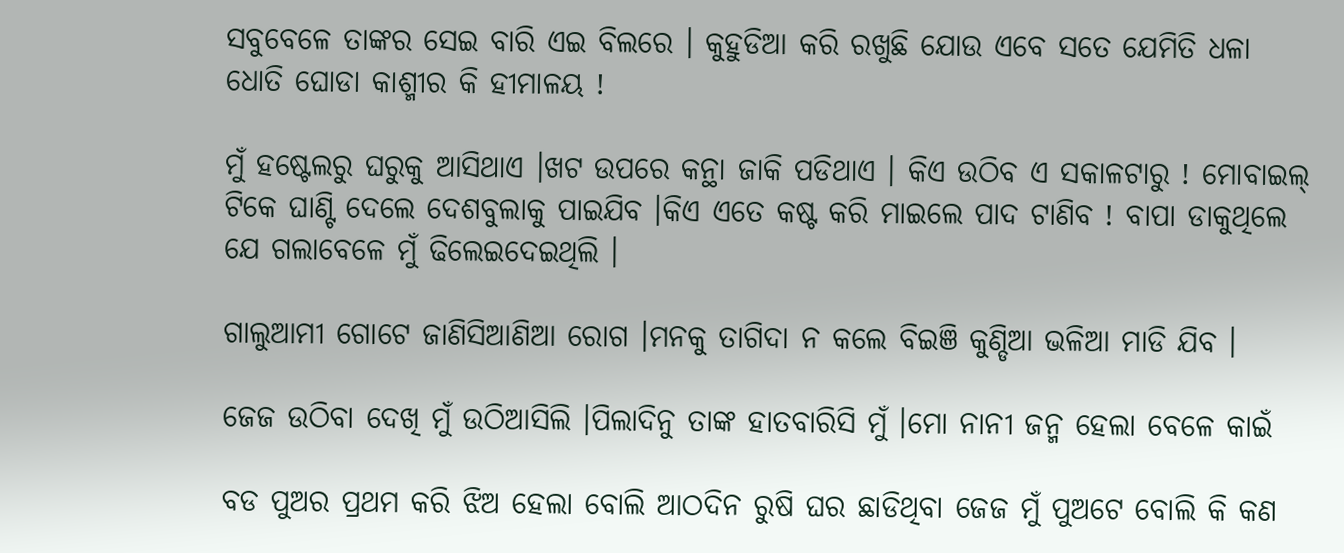ସବୁବେଳେ ତାଙ୍କର ସେଇ ବାରି ଏଇ ବିଲରେ । କୁହୁଡିଆ କରି ରଖୁଛି ଯୋଉ ଏବେ ସତେ ଯେମିତି ଧଳା ଧୋତି ଘୋଡା କାଶ୍ମୀର କି ହୀମାଳୟ !

ମୁଁ ହଷ୍ଟେଲରୁ ଘରୁକୁ ଆସିଥାଏ ।ଖଟ ଉପରେ କନ୍ଥା ଜାକି ପଡିଥାଏ । କିଏ ଉଠିବ ଏ ସକାଳଟାରୁ ! ମୋବାଇଲ୍ ଟିକେ ଘାଣ୍ଟି ଦେଲେ ଦେଶବୁଲାକୁ ପାଇଯିବ ।କିଏ ଏତେ କଷ୍ଟ କରି ମାଇଲେ ପାଦ ଟାଣିବ ! ବାପା ଡାକୁଥିଲେ ଯେ ଗଲାବେଳେ ମୁଁ ଢିଲେଇଦେଇଥିଲି ।

ଗାଲୁଆମୀ ଗୋଟେ ଜାଣିସିଆଣିଆ ରୋଗ ।ମନକୁ ତାଗିଦା ନ କଲେ ବିଇଞି କୁଣ୍ଡିଆ ଭଳିଆ ମାଡି ଯିବ ।

ଜେଜ ଉଠିବା ଦେଖି ମୁଁ ଉଠିଆସିଲି ।ପିଲାଦିନୁ ତାଙ୍କ ହାତବାରିସି ମୁଁ ।ମୋ ନାନୀ ଜନ୍ମ ହେଲା ବେଳେ କାଇଁ

ବଡ ପୁଅର ପ୍ରଥମ କରି ଝିଅ ହେଲା ବୋଲି ଆଠଦିନ ରୁଷି ଘର ଛାଡିଥିବା ଜେଜ ମୁଁ ପୁଅଟେ ବୋଲି କି କଣ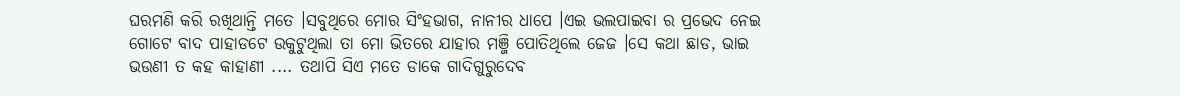ଘରମଣି କରି ରଖିଥାନ୍ତି ମତେ ।ସବୁଥିରେ ମୋର ସିଂହଭାଗ, ନାନୀର ଧାପେ ।ଏଇ ଭଲପାଇବା ର ପ୍ରଭେଦ ନେଇ ଗୋଟେ ବାଦ ପାହାଡଟେ ଉକୁଟୁଥିଲା ତା ମୋ ଭିତରେ ଯାହାର ମଞ୍ଜି ପୋତିଥିଲେ ଜେଜ ।ସେ କଥା ଛାଡ, ଭାଇ ଭଉଣୀ ତ କହ କାହାଣୀ .... ତଥାପି ସିଏ ମତେ ଡାକେ ଗାଦିଗୁରୁଦେବ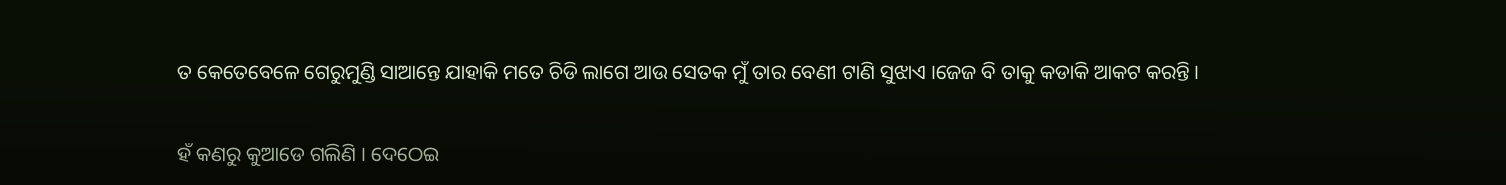ତ କେତେବେଳେ ଗେରୁମୁଣ୍ଡି ସାଆନ୍ତେ ଯାହାକି ମତେ ଚିଡି ଲାଗେ ଆଉ ସେତକ ମୁଁ ତାର ବେଣୀ ଟାଣି ସୁଝାଏ ।ଜେଜ ବି ତାକୁ କଡାକି ଆକଟ କରନ୍ତି ।

ହଁ କଣରୁ କୁଆଡେ ଗଲିଣି । ଦେଠେଇ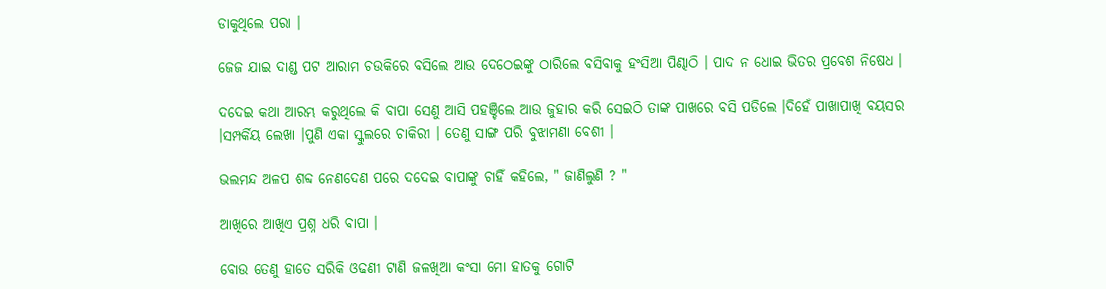ଡାକୁଥିଲେ ପରା ।

ଜେଜ ଯାଇ ଦାଣ୍ଡ ପଟ ଆରାମ ଚଉକିରେ ବସିଲେ ଆଉ ଦେଠେଇଙ୍କୁ ଠାରିଲେ ବସିବାକୁ ହଂସିଆ ପିଣ୍ଢାଠି । ପାଦ ନ ଧୋଇ ଭିତର ପ୍ରବେଶ ନିଷେଧ ।

ଦଦେଇ କଥା ଆରମ୍ଭ କରୁଥିଲେ କି ବାପା ସେଣୁ ଆସି ପହଞ୍ଚିଲେ ଆଉ ଜୁହାର କରି ସେଇଠି ତାଙ୍କ ପାଖରେ ବସି ପଡିଲେ ।ଦିହେଁ ପାଖାପାଖି ବୟସର ।ସମ୍ପର୍କିୟ ଲେଖା ।ପୁଣି ଏକା ସ୍କୁଲରେ ଚାକିରୀ । ତେଣୁ ସାଙ୍ଗ ପରି ବୁଝାମଣା ବେଶୀ ।

ଭଲମନ୍ଦ ଅଳପ ଶବ୍ଦ ନେଣଦେଣ ପରେ ଦଦେଇ ବାପାଙ୍କୁ ଚାହିଁ କହିଲେ, " ଜାଣିଲୁଣି ? "

ଆଖିରେ ଆଖିଏ ପ୍ରଶ୍ନ ଧରି ବାପା ।

ବୋଉ ତେଣୁ ହାତେ ସରିକି ଓଢଣୀ ଟାଣି ଜଳଖିଆ କଂସା ମୋ ହାତକୁ ଗୋଟି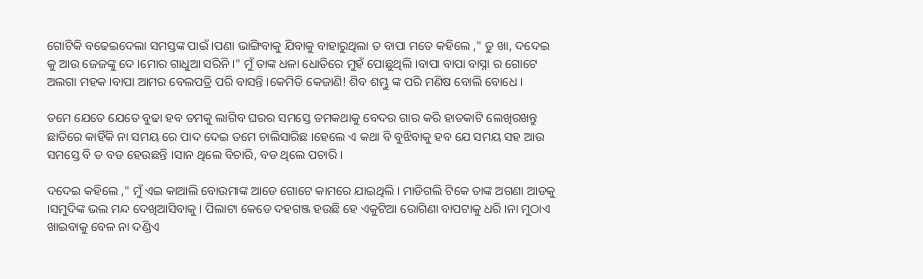ଗୋଟିକି ବଢେଇଦେଲା ସମସ୍ତଙ୍କ ପାଇଁ ।ପଣା ଭାଙ୍ଗିବାକୁ ଯିବାକୁ ବାହାରୁଥିଲା ତ ବାପା ମତେ କହିଲେ ," ତୁ ଖା, ଦଦେଇ କୁ ଆଉ ଜେଜଙ୍କୁ ଦେ ।ମୋର ଗାଧୁଆ ସରିନି ।" ମୁଁ ତାଙ୍କ ଧଳା ଧୋତିରେ ମୁହଁ ପୋଛୁଥିଲି ।ବାପା ବାପା ବାସ୍ନା ର ଗୋଟେ ଅଲଗା ମହକ ।ବାପା ଆମର ବେଲପତ୍ରି ପରି ବାସନ୍ତି ।କେମିତି କେଜାଣି! ଶିବ ଶମ୍ଭୁ ଙ୍କ ପରି ମଣିଷ ବୋଲି ବୋଧେ ।

ତମେ ଯେତେ ଯେତେ ବୁଢା ହବ ତମକୁ ଲାଗିବ ଘରର ସମସ୍ତେ ତମକଥାକୁ ବେଦର ଗାର କରି ହାତକାଟି ଲେଖିରଖନ୍ତୁ ଛାତିରେ କାହିଁକି ନା ସମୟ ରେ ପାଦ ଦେଇ ତମେ ଚାଲିସାରିଛ ।ହେଲେ ଏ କଥା ବି ବୁଝିବାକୁ ହବ ଯେ ସମୟ ସହ ଆଉ ସମସ୍ତେ ବି ତ ବଡ ହେଉଛନ୍ତି ।ସାନ ଥିଲେ ବିଚାରି, ବଡ ଥିଲେ ପଚାରି ।

ଦଦେଇ କହିଲେ ," ମୁଁ ଏଇ କାଆଲି ବୋଉମାଙ୍କ ଆଡେ ଗୋଟେ କାମରେ ଯାଇଥିଲି । ମାଡିଗଲି ଟିକେ ତାଙ୍କ ଅଗଣା ଆଡକୁ ।ସମୁଦିଙ୍କ ଭଲ ମନ୍ଦ ଦେଖିଆସିବାକୁ । ପିଲାଟା କେଡେ ଦହଗଞ୍ଜ ହଉଛି ହେ ଏକୁଟିଆ ରୋଗିଣା ବାପଟାକୁ ଧରି ।ନା ମୁଠାଏ ଖାଇବାକୁ ବେଳ ନା ଦଣ୍ଡିଏ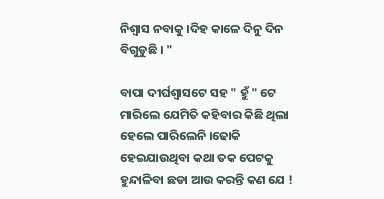ନିଶ୍ବାସ ନବାକୁ ।ଦିହ କାଳେ ଦିନୁ ଦିନ ବିଗୁଡୁଛି । "

ବାପା ଦୀର୍ଘଶ୍ବାସଟେ ସହ " ହୁଁ " ଟେ ମାରିଲେ ଯେମିତି କହିବାର କିଛି ଥିଲା ହେଲେ ପାରିଲେନି ।ଢୋକି ହେଇଯାଉଥିବା କଥା ତକ ପେଟକୁ ହୁନ୍ଦାଳିବା ଛଡା ଆଉ କରନ୍ତି କଣ ଯେ !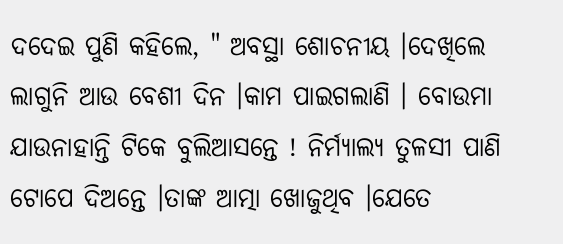ଦଦେଇ ପୁଣି କହିଲେ, " ଅବସ୍ଥା ଶୋଚନୀୟ ।ଦେଖିଲେ ଲାଗୁନି ଆଉ ବେଶୀ ଦିନ ।କାମ ପାଇଗଲାଣି । ବୋଉମା ଯାଉନାହାନ୍ତି ଟିକେ ବୁଲିଆସନ୍ତେ ! ନିର୍ମ୍ଯାଲ୍ଯ ତୁଳସୀ ପାଣି ଟୋପେ ଦିଅନ୍ତେ ।ତାଙ୍କ ଆତ୍ମା ଖୋଜୁଥିବ ।ଯେତେ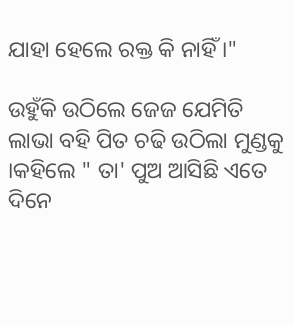ଯାହା ହେଲେ ରକ୍ତ କି ନାହିଁ ।"

ଉହୁଁକି ଉଠିଲେ ଜେଜ ଯେମିତି ଲାଭା ବହି ପିତ ଚଢି ଉଠିଲା ମୁଣ୍ଡକୁ ।କହିଲେ " ତା' ପୁଅ ଆସିଛି ଏତେ ଦିନେ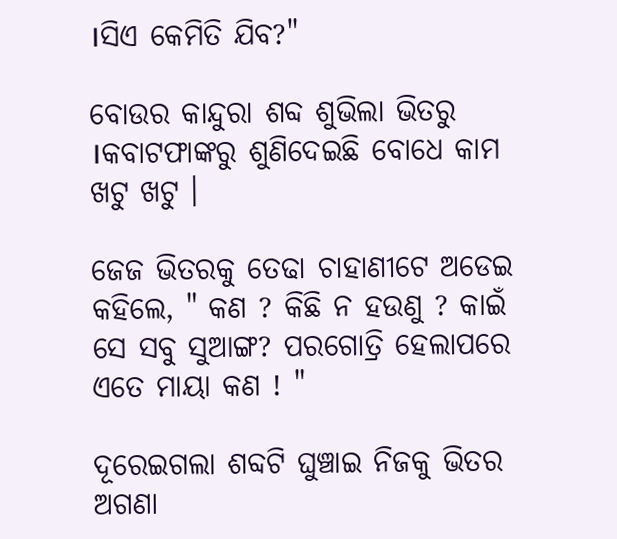।ସିଏ କେମିତି ଯିବ?"

ବୋଉର କାନ୍ଦୁରା ଶବ୍ଦ ଶୁଭିଲା ଭିତରୁ ।କବାଟଫାଙ୍କରୁ ଶୁଣିଦେଇଛି ବୋଧେ କାମ ଖଟୁ ଖଟୁ ।

ଜେଜ ଭିତରକୁ ତେଢା ଚାହାଣୀଟେ ଅଡେଇ କହିଲେ, " କଣ ? କିଛି ନ ହଉଣୁ ? କାଇଁ ସେ ସବୁ ସୁଆଙ୍ଗ? ପରଗୋତ୍ରି ହେଲାପରେ ଏତେ ମାୟା କଣ ! "

ଦୂରେଇଗଲା ଶବ୍ଦଟି ଘୁଞ୍ଚାଇ ନିଜକୁ ଭିତର ଅଗଣା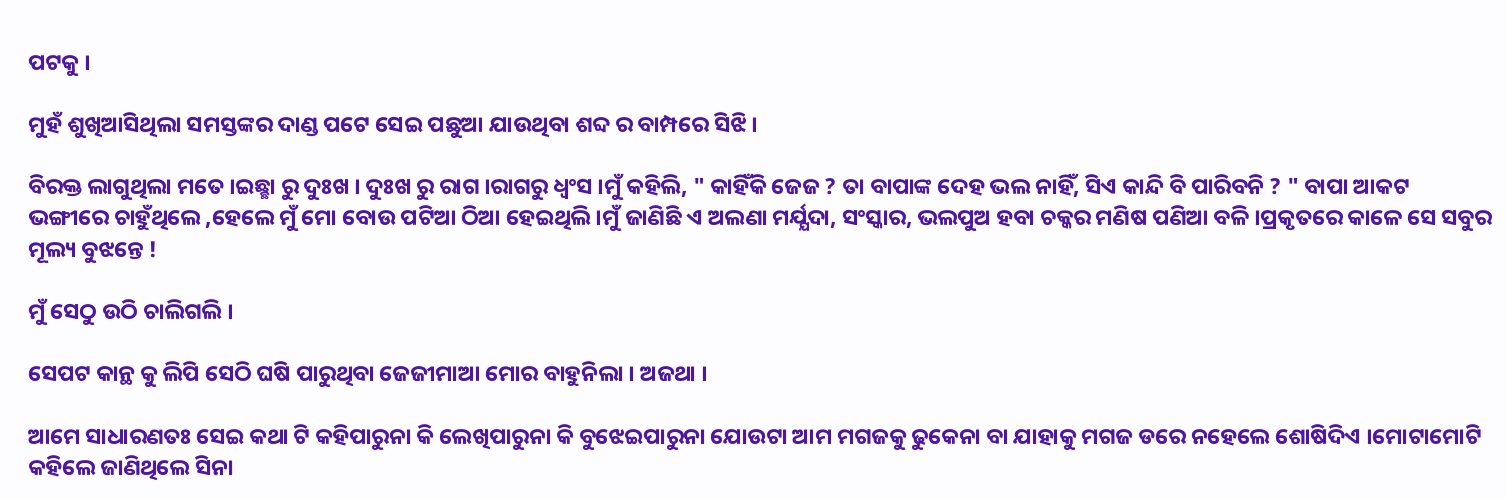ପଟକୁ ।

ମୁହଁ ଶୁଖିଆସିଥିଲା ସମସ୍ତଙ୍କର ଦାଣ୍ଡ ପଟେ ସେଇ ପଛୁଆ ଯାଉଥିବା ଶବ୍ଦ ର ବାମ୍ପରେ ସିଝି ।

ବିରକ୍ତ ଲାଗୁଥିଲା ମତେ ।ଇଛ୍ଛା ରୁ ଦୁଃଖ । ଦୁଃଖ ରୁ ରାଗ ।ରାଗରୁ ଧ୍ବଂସ ।ମୁଁ କହିଲି, " କାହିଁକି ଜେଜ ? ତା ବାପାଙ୍କ ଦେହ ଭଲ ନାହିଁ, ସିଏ କାନ୍ଦି ବି ପାରିବନି ? " ବାପା ଆକଟ ଭଙ୍ଗୀରେ ଚାହୁଁଥିଲେ ,ହେଲେ ମୁଁ ମୋ ବୋଉ ପଟିଆ ଠିଆ ହେଇଥିଲି ।ମୁଁ ଜାଣିଛି ଏ ଅଲଣା ମର୍ଯ୍ଯଦା, ସଂସ୍କାର, ଭଲପୁଅ ହବା ଚକ୍କର ମଣିଷ ପଣିଆ ବଳି ।ପ୍ରକୃତରେ କାଳେ ସେ ସବୁର ମୂଲ୍ୟ ବୁଝନ୍ତେ !

ମୁଁ ସେଠୁ ଉଠି ଚାଲିଗଲି ।

ସେପଟ କାନ୍ଥ କୁ ଲିପି ସେଠି ଘଷି ପାରୁଥିବା ଜେଜୀମାଆ ମୋର ବାହୁନିଲା । ଅଜଥା ।

ଆମେ ସାଧାରଣତଃ ସେଇ କଥା ଟି କହିପାରୁନା କି ଲେଖିପାରୁନା କି ବୁଝେଇପାରୁନା ଯୋଉଟା ଆମ ମଗଜକୁ ଢୁକେନା ବା ଯାହାକୁ ମଗଜ ଡରେ ନହେଲେ ଶୋଷିଦିଏ ।ମୋଟାମୋଟି କହିଲେ ଜାଣିଥିଲେ ସିନା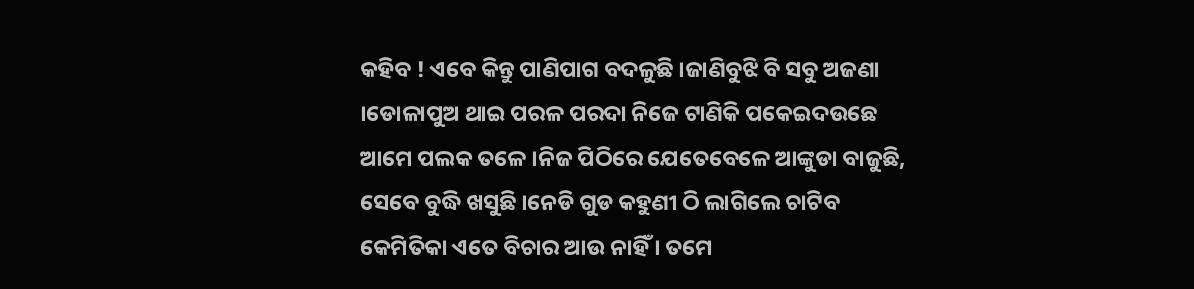କହିବ ! ଏବେ କିନ୍ତୁ ପାଣିପାଗ ବଦଳୁଛି ।ଜାଣିବୁଝି ବି ସବୁ ଅଜଣା ।ଡୋଳାପୁଅ ଥାଇ ପରଳ ପରଦା ନିଜେ ଟାଣିକି ପକେଇଦଉଛେ ଆମେ ପଲକ ତଳେ ।ନିଜ ପିଠିରେ ଯେତେବେଳେ ଆଙ୍କୁଡା ବାଜୁଛି, ସେବେ ବୁଦ୍ଧି ଖସୁଛି ।ନେଡି ଗୁଡ କହୁଣୀ ଠି ଲାଗିଲେ ଚାଟିବ କେମିତିକା ଏତେ ବିଚାର ଆଉ ନାହିଁ । ତମେ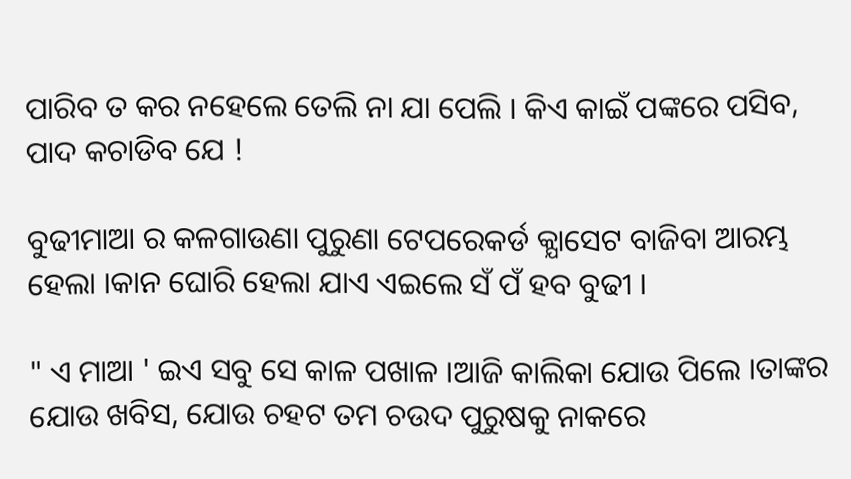ପାରିବ ତ କର ନହେଲେ ତେଲି ନା ଯା ପେଲି । କିଏ କାଇଁ ପଙ୍କରେ ପସିବ, ପାଦ କଚାଡିବ ଯେ !

ବୁଢୀମାଆ ର କଳଗାଉଣା ପୁରୁଣା ଟେପରେକର୍ଡ କ୍ଯାସେଟ ବାଜିବା ଆରମ୍ଭ ହେଲା ।କାନ ଘୋରି ହେଲା ଯାଏ ଏଇଲେ ସଁ ପଁ ହବ ବୁଢୀ ।

" ଏ ମାଆ ' ଇଏ ସବୁ ସେ କାଳ ପଖାଳ ।ଆଜି କାଲିକା ଯୋଉ ପିଲେ ।ତାଙ୍କର ଯୋଉ ଖବିସ, ଯୋଉ ଚହଟ ତମ ଚଉଦ ପୁରୁଷକୁ ନାକରେ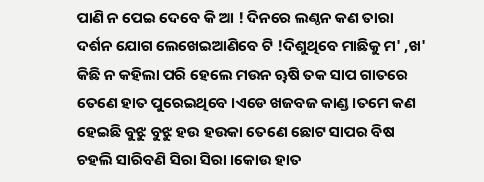ପାଣି ନ ପେଇ ଦେବେ କି ଆ ! ଦିନରେ ଲଣ୍ଠନ କଣ ତାରା ଦର୍ଶନ ଯୋଗ ଲେଖେଇଆଣିବେ ଟି !ଦିଶୁଥିବେ ମାଛିକୁ ମ' ,ଖ' କିଛି ନ କହିଲା ପରି ହେଲେ ମଉନ ୠଷି ତକ ସାପ ଗାତରେ ତେଣେ ହାତ ପୁରେଇଥିବେ ।ଏଡେ ଖଜବଜ କାଣ୍ଡ ।ତମେ କଣ ହେଇଛି ବୁଝୁ ବୁଝୁ ହଉ ହଉକା ତେଣେ ଛୋଟ ସାପର ବିଷ ଚହଲି ସାରିବଣି ସିରା ସିରା ।କୋଉ ହାତ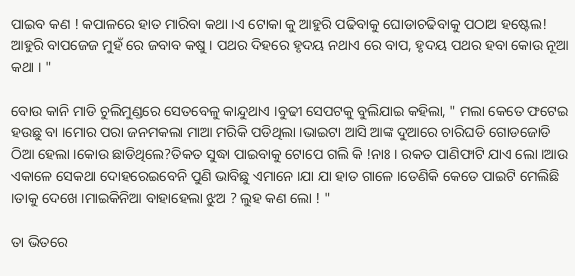ପାଇବ କଣ ! କପାଳରେ ହାତ ମାରିବା କଥା ।ଏ ଟୋକା କୁ ଆହୁରି ପଢିବାକୁ ଘୋଡାଚଢିବାକୁ ପଠାଅ ହଷ୍ଟେଲ! ଆହୁରି ବାପଜେଜ ମୁହଁ ରେ ଜବାବ କଷୁ । ପଥର ଦିହରେ ହୃଦୟ ନଥାଏ ରେ ବାପ, ହୃଦୟ ପଥର ହବା କୋଉ ନୂଆ କଥା । "

ବୋଉ କାନି ମାଡି ଚୁଲିମୁଣ୍ଡରେ ସେତବେଳୁ କାନ୍ଦୁଥାଏ ।ବୁଢୀ ସେପଟକୁ ବୁଲିଯାଇ କହିଲା, " ମଲା କେତେ ଫଟେଇ ହଉଛୁ ବା ।ମୋର ପରା ଜନମକଲା ମାଆ ମରିକି ପଡିଥିଲା ।ଭାଇଟା ଆସି ଆଙ୍କ ଦୁଆରେ ଚାରିଘଡି ଗୋଡଜୋଡି ଠିଆ ହେଲା ।କୋଉ ଛାଡିଥିଲେ?ତିକତ ସୁଦ୍ଧା ପାଇବାକୁ ଟୋପେ ଗଲି କି !ନାଃ । ରକତ ପାଣିଫାଟି ଯାଏ ଲୋ ।ଆଉ ଏକାଳେ ସେକଥା ଦୋହରେଇବେନି ପୁଣି ଭାବିଛୁ ଏମାନେ ।ଯା ଯା ହାତ ଗାଳେ ।ତେଣିକି କେତେ ପାଇଟି ମେଲିଛି ।ତାକୁ ଦେଖେ ।ମାଇକିନିଆ ବାହାହେଲା ଝୁଅ ? ଲୁହ କଣ ଲୋ ! "

ତା ଭିତରେ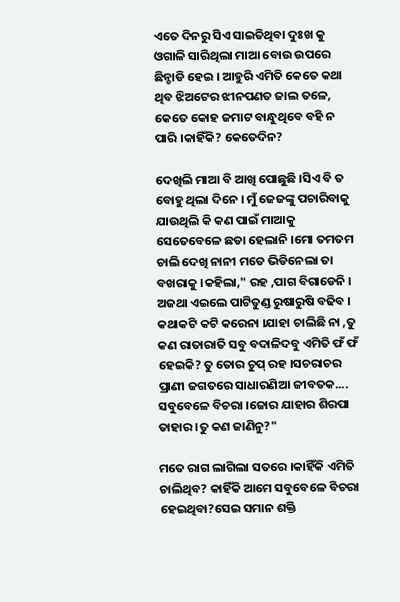ଏତେ ଦିନରୁ ସିଏ ସାଇତିଥିବା ଦୁଃଖ କୁ ଓଗାଳି ସାରିଥିଲା ମାଆ ବୋଉ ଉପରେ ଛିନ୍ଚାଡି ହେଇ । ଆହୁରି ଏମିତି କେତେ କଥା ଥିବ ଝିଅଟେର ଝୀନପଣତ ଜାଲ ତଳେ, କେତେ କୋହ ଜମାଟ ବାନ୍ଧୁଥିବେ ବହି ନ ପାରି ।କାହିଁକି? କେତେଦିନ?

ଦେଖିଲି ମାଆ ବି ଆଖି ପୋଛୁଛି ।ସିଏ ବି ତ ବୋହୁ ଥିଲା ଦିନେ । ମୁଁ ଜେଜଙ୍କୁ ପଚାରିବାକୁ ଯାଉଥିଲି କି କଣ ପାଇଁ ମାଆକୁ ସେତେବେଳେ ଛଡା ହେଲାନି ।ମୋ ତମତମ ଚାଲି ଦେଖି ନାନୀ ମତେ ଭିଡିନେଲା ତା ବଖରାକୁ ।କହିଲା," ରହ ,ପାଗ ବିଗାଡେନି । ଅଜଥା ଏଇଲେ ପାଟିତୁଣ୍ଡ ରୁଷାରୁଷି ବଢିବ । କଥାକଟି କଟି କରେନା ।ଯାହା ଚାଲିଛି ନା ,ତୁ କଣ ରାତାରାତି ସବୁ ବଦାଳିଦବୁ ଏମିତି ଫଁ ଫଁ ହେଇକି? ତୁ ତୋର ଚୁପ୍ ରହ ।ସଚରାଚର ପ୍ରାଣୀ ଜଗତରେ ସାଧାରଣିଆ ଜୀବତକ.... ସବୁବେଳେ ବିଚରା ।ଜୋର ଯାହାର ଶିରପା ତାହାର ।ତୁ କଣ ଜାଣିନୁ?"

ମତେ ରାଗ ଲାଗିଲା ସତରେ ।କାହିଁକି ଏମିତି ଚାଲିଥିବ? କାହିଁକି ଆମେ ସବୁବେଳେ ବିଚରା ହେଇଥିବା?ସେଇ ସମାନ ଶକ୍ତି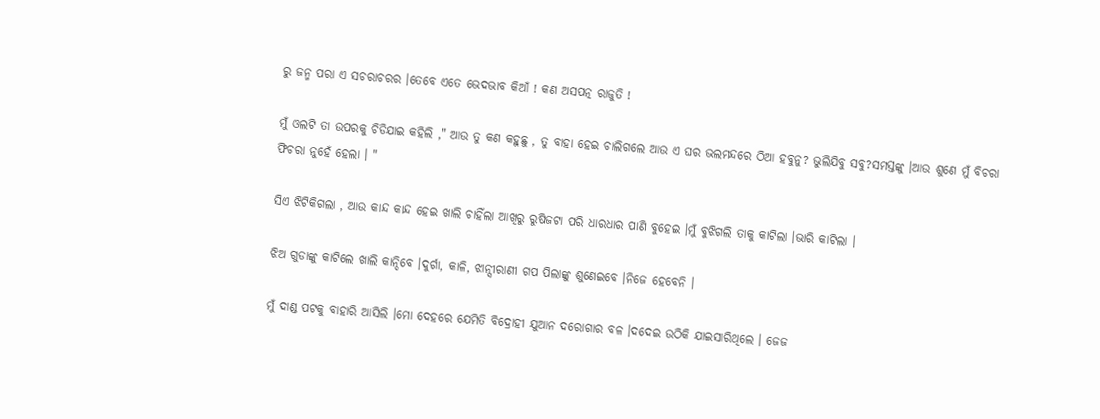ରୁ ଜନ୍ମ ପରା ଏ ସଚରାଚରର ।ତେବେ ଏତେ ଭେଦଭାବ କିଆଁ ! କଣ ଅସପତ୍ନ ରାଜୁତି !

ମୁଁ ଓଲଟି ତା ଉପରକୁ ଚିଡିଯାଇ କହିଲି ," ଆଉ ତୁ କଣ କହୁଛୁ , ତୁ ବାହା ହେଇ ଚାଲିଗଲେ ଆଉ ଏ ଘର ଭଲମନ୍ଦରେ ଠିଆ ହବୁନୁ? ଭୁଲିଯିବୁ ସବୁ?ସମସ୍ତଙ୍କୁ ।ଆଉ ଶୁଣେ ମୁଁ ବିଚରା ଫିଚରା ନୁହେଁ ହେଲା । "

ସିଏ ଝିଟିକିଗଲା , ଆଉ କାନ୍ଦ କାନ୍ଦ ହେଇ ଖାଲି ଚାହିଁଲା ଆଖିରୁ ରୁଷିଜଟା ପରି ଧାରଧାର ପାଣି ବୁହେଇ ।ମୁଁ ବୁଝିଗଲି ତାକୁ କାଟିଲା ।ଭାରି କାଟିଲା ।

ଝିଅ ଗୁଡାଙ୍କୁ କାଟିଲେ ଖାଲି କାନ୍ଦିବେ ।ଦୁର୍ଗା, କାଳି, ଝାନ୍ସୀରାଣୀ ଗପ ପିଲାଙ୍କୁ ଶୁଣେଇବେ ।ନିଜେ ହେବେନି ।

ମୁଁ ଦାଣ୍ଡ ପଟକୁ ବାହାରି ଆସିଲି ।ମୋ ଦେହରେ ଯେମିତି ବିଦ୍ରୋହୀ ଯୁଆନ ଦରୋଗାର ବଳ ।ଦଦେଇ ଉଠିକି ଯାଇସାରିଥିଲେ । ଜେଜ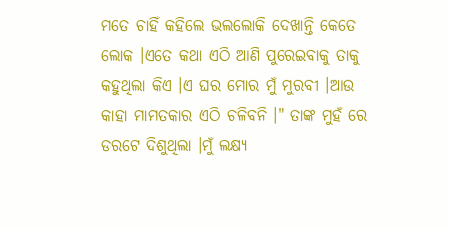ମତେ ଚାହିଁ କହିଲେ ଭଲଲୋକି ଦେଖାନ୍ତି କେତେ ଲୋକ ।ଏତେ କଥା ଏଠି ଆଣି ପୁରେଇବାକୁ ତାକୁ କହୁଥିଲା କିଏ ।ଏ ଘର ମୋର ମୁଁ ମୁରବୀ ।ଆଉ କାହା ମାମତକାର ଏଠି ଚଳିବନି ।" ତାଙ୍କ ମୁହଁ ରେ ଡରଟେ ଦିଶୁଥିଲା ।ମୁଁ ଲକ୍ଷ୍ୟ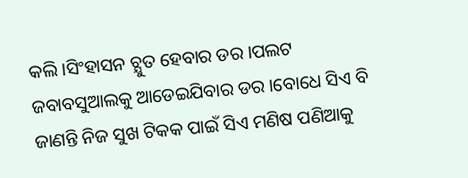କଲି ।ସିଂହାସନ ଚ୍ଯୁତ ହେବାର ଡର ।ପଲଟ ଜବାବସୁଆଲକୁ ଆଡେଇଯିବାର ଡର ।ବୋଧେ ସିଏ ବି ଜାଣନ୍ତି ନିଜ ସୁଖ ଟିକକ ପାଇଁ ସିଏ ମଣିଷ ପଣିଆକୁ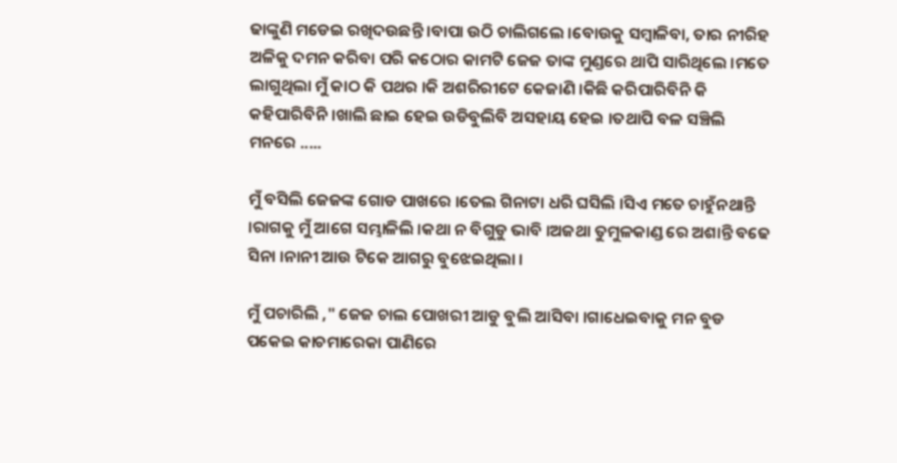ଢାଙ୍କୁଣି ମଡେଇ ରଖିଦଉଛନ୍ତି ।ବାପା ଉଠି ଚାଲିଗଲେ ।ବୋଉକୁ ସମ୍ବାଳିବା, ତାର ନୀରିହ ଅଳିକୁ ଦମନ କରିବା ପରି କଠୋର କାମଟି ଜେଜ ତାଙ୍କ ମୁଣ୍ଡରେ ଥାପି ସାରିଥିଲେ ।ମତେ ଲାଗୁଥିଲା ମୁଁ କାଠ କି ପଥର ।କି ଅଶରିରୀଟେ କେଜାଣି ।କିଛି କରିପାରିବିନି କି କହିପାରିବିନି ।ଖାଲି ଛାଇ ହେଇ ଉଡିବୁଲିବି ଅସହାୟ ହେଇ ।ତଥାପି ବଳ ସଞ୍ଚିଲି ମନରେ .....

ମୁଁ ବସିଲି ଜେଜଙ୍କ ଗୋଡ ପାଖରେ ।ତେଲ ଗିନାଟା ଧରି ଘସିଲି ।ସିଏ ମତେ ଚାହୁଁନଥାନ୍ତି ।ରାଗକୁ ମୁଁ ଆଗେ ସମ୍ଭାଳିଲି ।କଥା ନ ବିଗୁଡୁ ଭାବି ।ଅଜଥା ତୁମୁଳକାଣ୍ଡ ରେ ଅଶାନ୍ତି ବଢେ ସିନା ।ନାନୀ ଆଉ ଟିକେ ଆଗରୁ ବୁଝେଇଥିଲା ।

ମୁଁ ପଚାରିଲି ," ଜେଜ ଚାଲ ପୋଖରୀ ଆଡୁ ବୁଲି ଆସିବା ।ଗାଧେଇବାକୁ ମନ ବୁଡ ପକେଇ କାଚମାରେକା ପାଣିରେ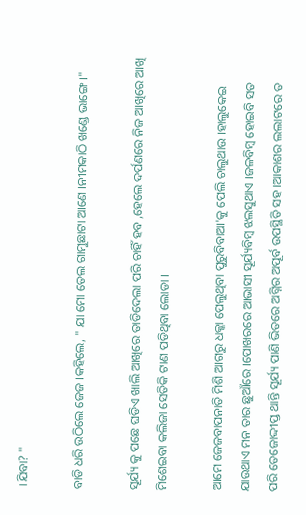।ଯିବା? "

ବାଡି ଧରି ଉଠିଲେ ଜେଜ ।କହିଲେ, " ଯା ମୋ ତେଲ ଗାମୁଛାଟା ଆଣେ ।ନୀମକାଠି ଖଣ୍ଡେ ଭାଙ୍ଗେ ।"

ସୂର୍ଯ୍ୟ କୁ ପଛେ ଘଡିଏ ଖାଲି ଆଖିରେ ତାଡିଦେଲା ପରି ଚାହିଁ ହବ ,ହେଲେ ଦର୍ପଣରେ ନିଜ ଆଖିରେ ଆଖି ମିଶେଇବା କଲିଜା ସେତିକି ଟାଣ ପଡିଥିବା ଲୋଡା ।

ଆମେ ଜେଜବାପନାତି ମିଶି ଆଗରୁ ଧକ୍କା ପେଲୁଥିବା ପୁରୁବିବାଆ'କୁ ପେଲି ଚାଲୁଥାଉ ।ହାଲୁକେଇ ଯାଉଥାଏ ମନ ତାର ଛୁଆଁରେ ।ପୋଖରରେ ଆଭାସୀ ସୂର୍ଯ୍ୟବିମ୍ବ ଝଲସୁଥାଏ ।ଜଳବିମ୍ବ ହୋଇବି ସତ ପରି ତେଜୋଦ୍ଦୀପ୍ତ ଥାନ୍ତି ସୂର୍ଯ୍ୟ ପାଣି ଭିତରେ ଅଗ୍ନିର ଅପୂର୍ବ ଉପସ୍ଥିତି ସହ ।ଆକାଶର ଲଲାଟରେ ତ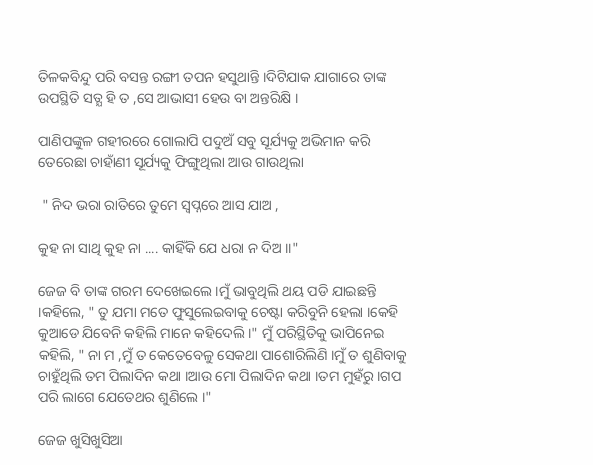ତିଳକବିନ୍ଦୁ ପରି ବସନ୍ତ ରଙ୍ଗୀ ତପନ ହସୁଥାନ୍ତି ।ଦିଟିଯାକ ଯାଗାରେ ତାଙ୍କ ଉପସ୍ଥିତି ସତ୍ଯ ହି ତ ,ସେ ଆଭାସୀ ହେଉ ବା ଅନ୍ତରିକ୍ଷି ।

ପାଣିପଙ୍କୁଳ ଗହୀରରେ ଗୋଲାପି ପଦୁଅଁ ସବୁ ସୂର୍ଯ୍ୟକୁ ଅଭିମାନ କରି ତେରେଛା ଚାହାଁଣୀ ସୂର୍ଯ୍ୟକୁ ଫିଙ୍ଗୁଥିଲା ଆଉ ଗାଉଥିଲା

 " ନିଦ ଭରା ରାତିରେ ତୁମେ ସ୍ବପ୍ନରେ ଆସ ଯାଅ ,

କୁହ ନା ସାଥି କୁହ ନା .... କାହିଁକି ଯେ ଧରା ନ ଦିଅ ।।"

ଜେଜ ବି ତାଙ୍କ ଗରମ ଦେଖେଇଲେ ।ମୁଁ ଭାବୁଥିଲି ଥୟ ପଡି ଯାଇଛନ୍ତି ।କହିଲେ, " ତୁ ଯମା ମତେ ଫୁସୁଲେଇବାକୁ ଚେଷ୍ଟା କରିବୁନି ହେଲା ।କେହି କୁଆଡେ ଯିବେନି କହିଲି ମାନେ କହିଦେଲି ।" ମୁଁ ପରିସ୍ଥିତିକୁ ଭାପିନେଇ କହିଲି, " ନା ମ ,ମୁଁ ତ କେତେବେଳୁ ସେକଥା ପାଶୋରିଲିଣି ।ମୁଁ ତ ଶୁଣିବାକୁ ଚାହୁଁଥିଲି ତମ ପିଲାଦିନ କଥା ।ଆଉ ମୋ ପିଲାଦିନ କଥା ।ତମ ମୁହଁରୁ ।ଗପ ପରି ଲାଗେ ଯେତେଥର ଶୁଣିଲେ ।"

ଜେଜ ଖୁସିଖୁସିଆ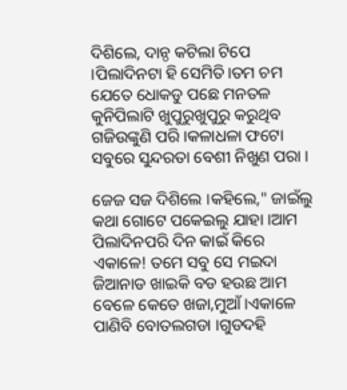ଦିଶିଲେ, ଦାନ୍ଠ କଟିଲା ଟିପେ ।ପିଲାଦିନଟା ହି ସେମିତି।ତମ ଚମ ଯେତେ ଧୋକଡୁ ପଛେ ମନତଳ କୁନିପିଲାଟି ଖୁପୁରୁଖୁପୁରୁ କରୁଥିବ ଗଜିଉଙ୍କୁଣି ପରି ।କଳାଧଳା ଫଟୋ ସବୁରେ ସୁନ୍ଦରତା ବେଶୀ ନିଖୁଣ ପରା ।

ଜେଜ ସଜ ଦିଶିଲେ ।କହିଲେ," ଜାଇଁଲୁ କଥା ଗୋଟେ ପକେଇଲୁ ଯାହା ।ଆମ ପିଲାଦିନପରି ଦିନ କାଇଁ କିରେ ଏକାଳେ! ତମେ ସବୁ ସେ ମଇଦା ଜିଆନାଡ ଖାଇକି ବଡ ହଉଛ ଆମ ବେଳେ କେତେ ଖଜା,ମୁଆଁ ।ଏକାଳେ ପାଣିବି ବୋତଲଗଡା ।ଗୁଡଦହି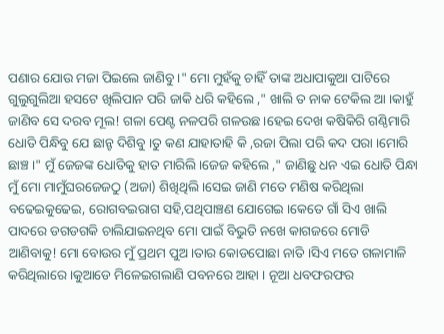ପଣାର ଯୋଉ ମଜା ପିଇଲେ ଜାଣିବୁ ।" ମୋ ମୁହଁକୁ ଚାହିଁ ତାଙ୍କ ଅଧାପାକୁଆ ପାଟିରେ ଗୁଲୁଗୁଲିଆ ହସଟେ ଖିଲିପାନ ପରି ଜାକି ଧରି କହିଲେ ," ଖାଲି ତ ନାକ ଟେକିଲ ଆ ।କାହୁଁ ଜାଣିବ ସେ ଦରବ ମୂଲ! ଗଳା ପେଣ୍ଟ ନଳପରି ଗଳଉଛ ।ହେଇ ଦେଖ କଷିକିରି ଗଣ୍ଠିମାରି ଧୋତି ପିନ୍ଧିବୁ ଯେ ଛାନ୍ଟ ଦିଶିବୁ ।ତୁ କଣ ଯାହାତାହି କି ,ରଜା ପିଲା ପରି କଦ ପରା ।ମୋରି ଛାଞ୍ଚ ।" ମୁଁ ଜେଜଙ୍କ ଧୋତିକୁ ହାତ ମାରିଲି ।ଜେଜ କହିଲେ ," ଜାଣିଛୁ ଧନ ଏଇ ଧୋତି ପିନ୍ଧା ମୁଁ ମୋ ମାମୁଁଘରଜେଜଠୁ (ଅଜା) ଶିଖିଥିଲି ।ସେଇ ଜାଣି ମତେ ମଣିଷ କରିଥିଲା ବଢେଇକୁଢେଇ, ରୋଗବଇରାଗ ସହି,ପଥିପାଞ୍ଚଣ ଯୋଗେଇ ।କେତେ ଗାଁ ସିଏ ଖାଲି ପାଦରେ ଡଗଡଗକି ଚାଲିଯାଇନଥିବ ମୋ ପାଇଁ ବିଭୁତି ନଖେ କାଗଜରେ ମୋଡି ଆଣିବାକୁ! ମୋ ବୋଉର ମୁଁ ପ୍ରଥମ ପୁଅ ।ତାର କୋଡପୋଛା ନାତି ।ସିଏ ମତେ ଗଳାମାଳି କରିଥିଲାରେ ।କୁଆଡେ ମିଳେଇଗଲାଣି ପବନରେ ଆହା । ନୂଆ ଧବଫରଫର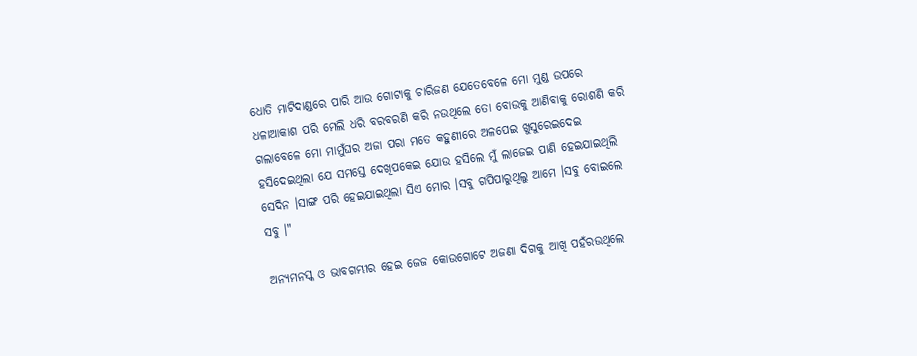ଧୋତି ମାଟିଦାଣ୍ଡରେ ପାରି ଆଉ ଗୋଟାକୁ ଚାରିଜଣ ଯେତେବେଳେ ମୋ ମୁଣ୍ଡ ଉପରେ ଧଳାଆକାଶ ପରି ମେଲି ଧରି ବରବରଣି କରି ନଉଥିଲେ ତୋ ବୋଉକୁ ଆଣିବାକୁ ରୋଶଣି କରି ଗଲାବେଳେ ମୋ ମାମୁଁଘର ଅଜା ପରା ମତେ କହୁଣୀରେ ଅଳପେଇ ଖୁସୁରେଇଦେଇ ହସିଦେଇଥିଲା ଯେ ସମସ୍ତେ ଦେଖିପକେଇ ଯୋଉ ହସିଲେ ମୁଁ ଲାଜେଇ ପାଣି ହେଇଯାଇଥିଲି ସେଦିନ ।ସାଙ୍ଗ ପରି ହେଇଯାଇଥିଲା ସିଏ ମୋର ।ସବୁ ଗପିପାରୁଥିଲୁ ଆମେ ।ସବୁ ବୋଇଲେ ସବୁ ।"

ଅନ୍ଯମନସ୍କ ଓ ଭାବଗମ୍ଭୀର ହେଇ ଜେଜ କୋଉଗୋଟେ ଅଜଣା ଦିଗକୁ ଆଖି ପହଁରଉଥିଲେ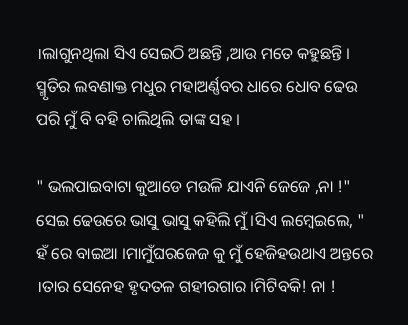।ଲାଗୁନଥିଲା ସିଏ ସେଇଠି ଅଛନ୍ତି ,ଆଉ ମତେ କହୁଛନ୍ତି । ସ୍ମୃତିର ଲବଣାକ୍ତ ମଧୁର ମହାଅର୍ଣ୍ଣବର ଧାରେ ଧୋବ ଢେଉ ପରି ମୁଁ ବି ବହି ଚାଲିଥିଲି ତାଙ୍କ ସହ ।

" ଭଲପାଇବାଟା କୁଆଡେ ମଉଳି ଯାଏନି ଜେଜେ ,ନା !" ସେଇ ଢେଉରେ ଭାସୁ ଭାସୁ କହିଲି ମୁଁ ।ସିଏ ଲମ୍ବେଇଲେ, " ହଁ ରେ ବାଇଆ ।ମାମୁଁଘରଜେଜ କୁ ମୁଁ ହେଜିହଉଥାଏ ଅନ୍ତରେ ।ତାର ସେନେହ ହୃଦତଳ ଗହୀରଗାର ।ମିଟିବକି! ନା !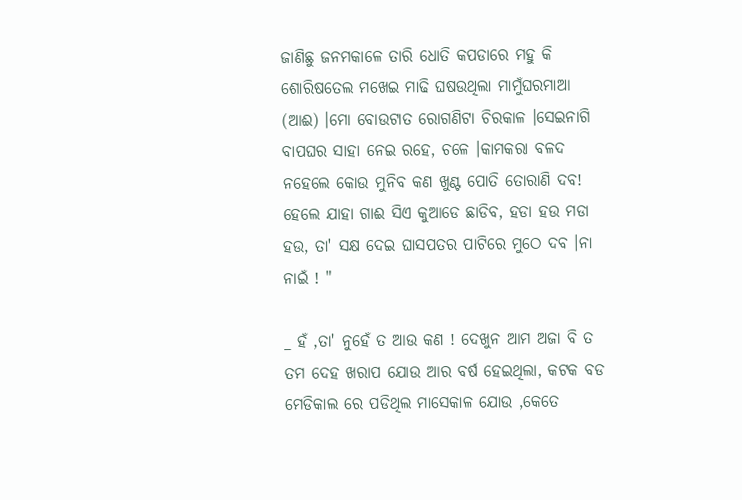ଜାଣିଛୁ ଜନମକାଳେ ତାରି ଧୋତି କପଡାରେ ମହୁ କି ଶୋରିଷତେଲ ମଖେଇ ମାଢି ଘଷଉଥିଲା ମାମୁଁଘରମାଆ (ଆଈ) ।ମୋ ବୋଉଟାତ ରୋଗଣିଟା ଚିରକାଳ ।ସେଇନାଗି ବାପଘର ସାହା ନେଇ ରହେ, ଚଳେ ।କାମକରା ବଳଦ ନହେଲେ କୋଉ ମୁନିବ କଣ ଖୁଣ୍ଟ ପୋତି ତୋରାଣି ଦବ! ହେଲେ ଯାହା ଗାଈ ସିଏ କୁଆଡେ ଛାଡିବ, ହଡା ହଉ ମଡା ହଉ, ତା' ସକ୍ଷ ଦେଇ ଘାସପତର ପାଟିରେ ମୁଠେ ଦବ ।ନା ନାଇଁ ! "

_ ହଁ ,ତା' ନୁହେଁ ତ ଆଉ କଣ ! ଦେଖୁନ ଆମ ଅଜା ବି ତ ତମ ଦେହ ଖରାପ ଯୋଉ ଆର ବର୍ଷ ହେଇଥିଲା, କଟକ ବଡ ମେଡିକାଲ ରେ ପଡିଥିଲ ମାସେକାଳ ଯୋଉ ,କେତେ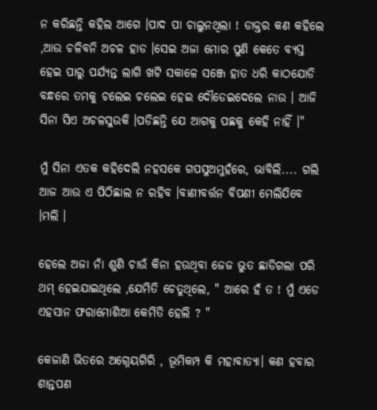ନ କରିଛନ୍ତି କହିଲ ଆଗେ ।ପାଦ ପା ଚାଲୁନଥିଲା ! ଡାକ୍ତର କଣ କହିଲେ ,ଆଉ ଚଳିବନି ଅଚଳ ହାଡ ।ସେଇ ଅଜା ମୋର ପୁଣି କେତେ ବ୍ଯସ୍ତ ହେଇ ପାରୁ ପର୍ଯ୍ୟନ୍ତ ଲାଗି ଖଟି ସକାଳେ ସଞ୍ଜେ ହାତ ଧରି କାଠଯୋଡି ବନ୍ଧରେ ତମକୁ ଚଲେଇ ଚଲେଇ ହେଇ ଦୌଡେଇଦେଲେ ନାଉ । ଆଜି ସିନା ସିଏ ଅଚଳସୁଉକି ।ପଡିଛନ୍ତି ଯେ ଆଗକୁ ପଛକୁ କେହି ନାହିଁ ।"

ମୁଁ ସିନା ଏତକ କହିଦେଲି ନହସକେ ଗପସୁଅମୁହଁରେ, ଭାବିଲି.... ଗଲି ଆଜ ଆଉ ଏ ପିଠିଛାଲ ନ ରହିବ ।ବାଣୀବର୍ତ୍ତନ ବିପଣୀ ମେଲିଯିବେ ।ମଲି ।

ହେଲେ ଅଜା ନାଁ ଶୁଣି ଚାଉଁ କିନା ହଉଥିବା ଜେଜ ଭୁତ ଛାଡିଗଲା ପରି ଥମ୍ ହେଇଯାଇଥିଲେ ,ଯେମିତି ଚେତୁଥିଲେ, " ଆରେ ହଁ ତ ! ମୁଁ ଏଡେ ଏହସାନ ଫରାମୋଶିଆ କେମିତି ହେଲି ? "

କେଜାଣି ଭିତରେ ଅଗ୍ନେୟଗିରି , ଭୂମିକମ୍ପ କି ମହାବାତ୍ଯା। କଣ ହବାର ଶାନ୍ତପଣ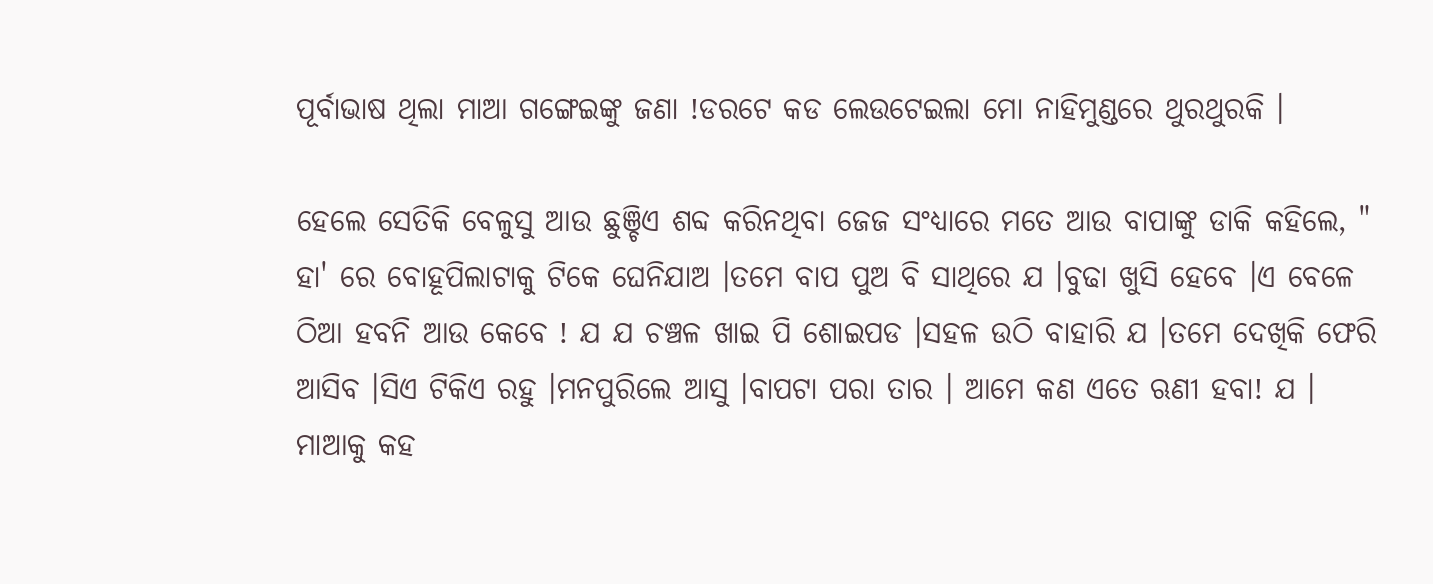ପୂର୍ବାଭାଷ ଥିଲା ମାଆ ଗଙ୍ଗେଇଙ୍କୁ ଜଣା !ଡରଟେ କଡ ଲେଉଟେଇଲା ମୋ ନାହିମୁଣ୍ଡରେ ଥୁରଥୁରକି ।

ହେଲେ ସେତିକି ବେଳୁସୁ ଆଉ ଛୁଞ୍ଚିଏ ଶବ୍ଦ କରିନଥିବା ଜେଜ ସଂଧ୍ୟାରେ ମତେ ଆଉ ବାପାଙ୍କୁ ଡାକି କହିଲେ, " ହା' ରେ ବୋହୂପିଲାଟାକୁ ଟିକେ ଘେନିଯାଅ ।ତମେ ବାପ ପୁଅ ବି ସାଥିରେ ଯ ।ବୁଢା ଖୁସି ହେବେ ।ଏ ବେଳେ ଠିଆ ହବନି ଆଉ କେବେ ! ଯ ଯ ଚଞ୍ଚଳ ଖାଇ ପି ଶୋଇପଡ ।ସହଳ ଉଠି ବାହାରି ଯ ।ତମେ ଦେଖିକି ଫେରି ଆସିବ ।ସିଏ ଟିକିଏ ରହୁ ।ମନପୁରିଲେ ଆସୁ ।ବାପଟା ପରା ତାର । ଆମେ କଣ ଏତେ ଋଣୀ ହବା! ଯ । ମାଆକୁ କହ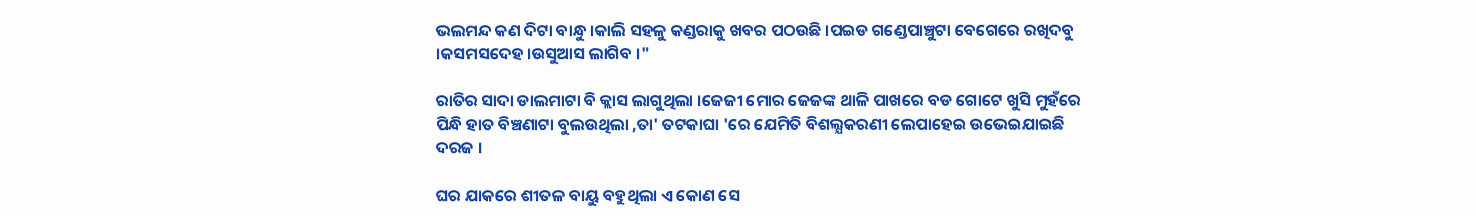ଭଲମନ୍ଦ କଣ ଦିଟା ବାନ୍ଧୁ ।କାଲି ସହଳୁ କଣ୍ଡରାକୁ ଖବର ପଠଉଛି ।ପଇଡ ଗଣ୍ଡେପାଞ୍ଚୁଟା ବେଗେରେ ରଖିଦବୁ ।କସମସଦେହ ।ଉସୁଆସ ଲାଗିବ ।"

ରାତିର ସାଦା ଡାଲମାଟା ବି କ୍ଲାସ ଲାଗୁଥିଲା ।ଜେଜୀ ମୋର ଜେଜଙ୍କ ଥାଳି ପାଖରେ ବଡ ଗୋଟେ ଖୁସି ମୁହଁରେ ପିନ୍ଧି ହାତ ବିଞ୍ଚଣାଟା ବୁଲଉଥିଲା ,ତା' ତଟକାଘା 'ରେ ଯେମିତି ବିଶଲ୍ଯକରଣୀ ଲେପାହେଇ ଉଭେଇଯାଇଛି ଦରଜ ।

ଘର ଯାକରେ ଶୀତଳ ବାୟୁ ବହୁଥିଲା ଏ କୋଣ ସେ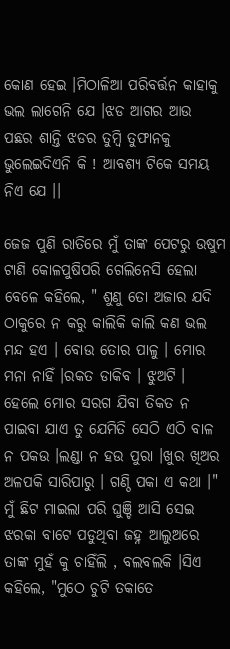କୋଣ ହେଇ ।ମିଠାଳିଆ ପରିବର୍ତ୍ତନ କାହାକୁ ଭଲ ଲାଗେନି ଯେ ।ଝଡ ଆଗର ଆଉ ପଛର ଶାନ୍ତି ଝଡର ତୁମ୍ବି ତୁଫାନକୁ ଭୁଲେଇଦିଏନି କି ! ଆବଶ୍ୟ ଟିକେ ସମୟ ନିଏ ଯେ ।।

ଜେଜ ପୁଣି ରାତିରେ ମୁଁ ତାଙ୍କ ପେଟରୁ ଉଷୁମ ଟାଣି କୋଳପୁଷିପରି ଗେଲିନେସି ହେଲା ବେଳେ କହିଲେ, " ଶୁଣୁ ତୋ ଅଜାର ଯଦି ଠାକୁରେ ନ କରୁ କାଲିକି କାଲି କଣ ଭଲ ମନ୍ଦ ହଏ । ବୋଉ ତୋର ପାଳୁ । ମୋର ମନା ନାହିଁ ।ରକତ ଡାକିବ । ଝୁଅଟି । ହେଲେ ମୋର ସରଗ ଯିବା ତିକତ ନ ପାଇବା ଯାଏ ତୁ ଯେମିତି ସେଠି ଏଠି ବାଳ ନ ପକଉ ।ଲଣ୍ଡା ନ ହଉ ପୁରା ।ଖୁର ଖିଅର ଅଳପକି ସାରିପାରୁ । ଗଣ୍ଠି ପକା ଏ କଥା ।" ମୁଁ ଛିଟ ମାଇଲା ପରି ଘୁଞ୍ଚି ଆସି ସେଇ ଝରକା ବାଟେ ପଡୁଥିବା ଜହ୍ନ ଆଲୁଅରେ ତାଙ୍କ ମୁହଁ କୁ ଚାହିଁଲି , ବଲବଲକି ।ସିଏ କହିଲେ, "ମୁଠେ ଚୁଟି ତକାତେ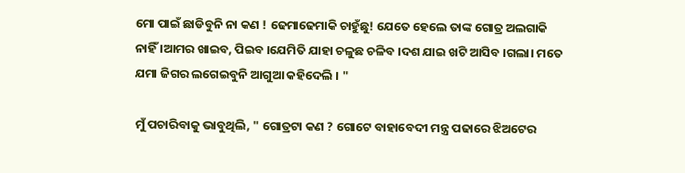ମୋ ପାଇଁ ଛାଡିବୁନି ନା କଣ ! ଢେମାଢେମାକି ଚାହୁଁଛୁ! ଯେତେ ହେଲେ ତାଙ୍କ ଗୋତ୍ର ଅଲଗାକି ନାହିଁ ।ଆମର ଖାଇବ, ପିଇବ ।ଯେମିତି ଯାହା ଚଳୁଛ ଚଳିବ ।ଦଶ ଯାଇ ଖଟି ଆସିବ ।ଗଲା। ମତେ ଯମା ଜିଗର ଲଗେଇବୁନି ଆଗୁଆ କହିଦେଲି । "

ମୁଁ ପଚାରିବାକୁ ଭାବୁଥିଲି, " ଗୋତ୍ରଟା କଣ ? ଗୋଟେ ବାହାବେଦୀ ମନ୍ତ୍ର ପଢାରେ ଝିଅଟେର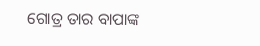ଗୋତ୍ର ତାର ବାପାଙ୍କ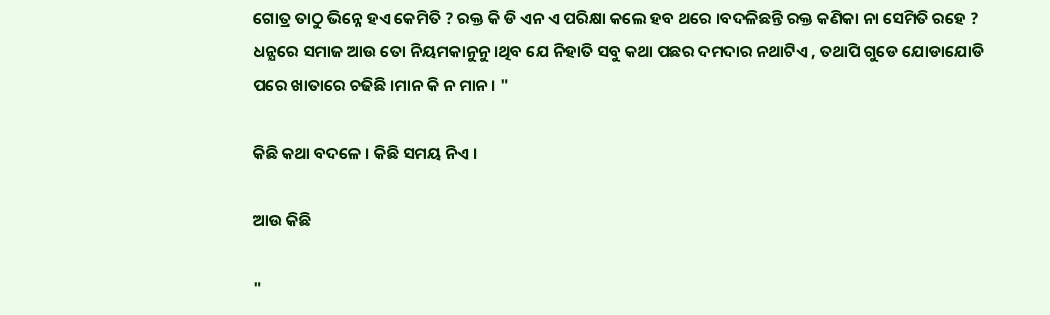ଗୋତ୍ର ତାଠୁ ଭିନ୍ନେ ହଏ କେମିତି ? ରକ୍ତ କି ଡି ଏନ ଏ ପରିକ୍ଷା କଲେ ହବ ଥରେ ।ବଦଳିଛନ୍ତି ରକ୍ତ କଣିକା ନା ସେମିତି ରହେ ? ଧନ୍ଯରେ ସମାଜ ଆଉ ତୋ ନିୟମକାନୁନୁ ।ଥିବ ଯେ ନିହାତି ସବୁ କଥା ପଛର ଦମଦାର ନଥାଟିଏ , ତଥାପି ଗୁଡେ ଯୋଡାଯୋଡି ପରେ ଖାତାରେ ଚଢିଛି ।ମାନ କି ନ ମାନ । "

କିଛି କଥା ବଦଳେ । କିଛି ସମୟ ନିଏ ।

ଆଉ କିଛି

"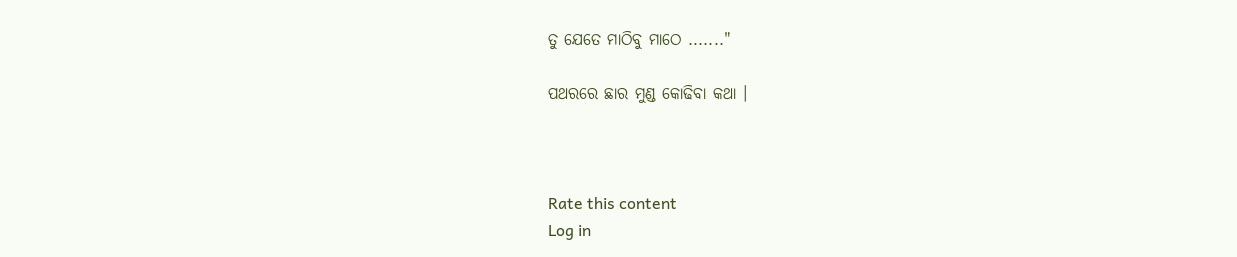ତୁ ଯେତେ ମାଠିବୁ ମାଠେ ......."

ପଥରରେ ଛାର ମୁଣ୍ଡ କୋଢିବା କଥା ।



Rate this content
Log in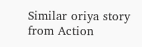Similar oriya story from Action